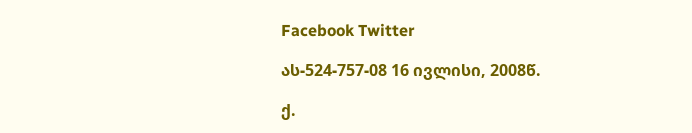Facebook Twitter

ას-524-757-08 16 ივლისი, 2008წ.

ქ.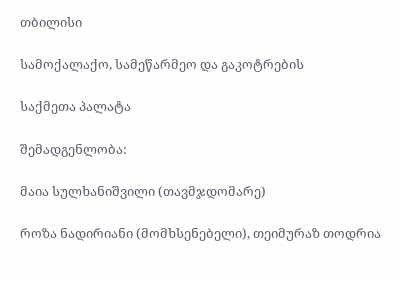თბილისი

სამოქალაქო, სამეწარმეო და გაკოტრების

საქმეთა პალატა

შემადგენლობა:

მაია სულხანიშვილი (თავმჯდომარე)

როზა ნადირიანი (მომხსენებელი), თეიმურაზ თოდრია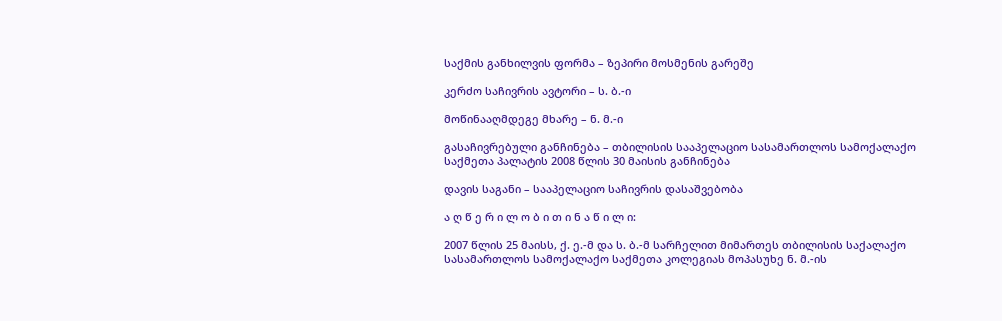საქმის განხილვის ფორმა – ზეპირი მოსმენის გარეშე

კერძო საჩივრის ავტორი – ს. ბ.-ი

მოწინააღმდეგე მხარე – ნ. მ.-ი

გასაჩივრებული განჩინება – თბილისის სააპელაციო სასამართლოს სამოქალაქო საქმეთა პალატის 2008 წლის 30 მაისის განჩინება

დავის საგანი – სააპელაციო საჩივრის დასაშვებობა

ა ღ წ ე რ ი ლ ო ბ ი თ ი ნ ა წ ი ლ ი:

2007 წლის 25 მაისს, ქ. ე.-მ და ს. ბ.-მ სარჩელით მიმართეს თბილისის საქალაქო სასამართლოს სამოქალაქო საქმეთა კოლეგიას მოპასუხე ნ. მ.-ის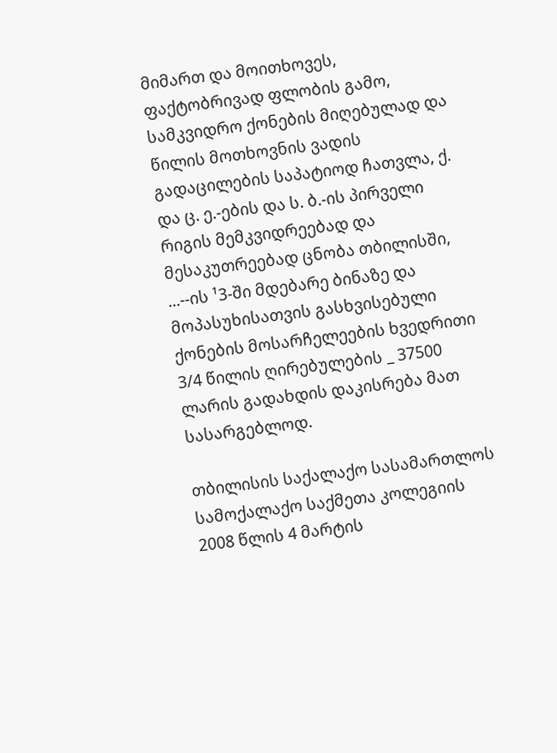მიმართ და მოითხოვეს, ფაქტობრივად ფლობის გამო, სამკვიდრო ქონების მიღებულად და წილის მოთხოვნის ვადის გადაცილების საპატიოდ ჩათვლა, ქ. და ც. ე.-ების და ს. ბ.-ის პირველი რიგის მემკვიდრეებად და მესაკუთრეებად ცნობა თბილისში, ...--ის ¹3-ში მდებარე ბინაზე და მოპასუხისათვის გასხვისებული ქონების მოსარჩელეების ხვედრითი 3/4 წილის ღირებულების _ 37500 ლარის გადახდის დაკისრება მათ სასარგებლოდ.

თბილისის საქალაქო სასამართლოს სამოქალაქო საქმეთა კოლეგიის 2008 წლის 4 მარტის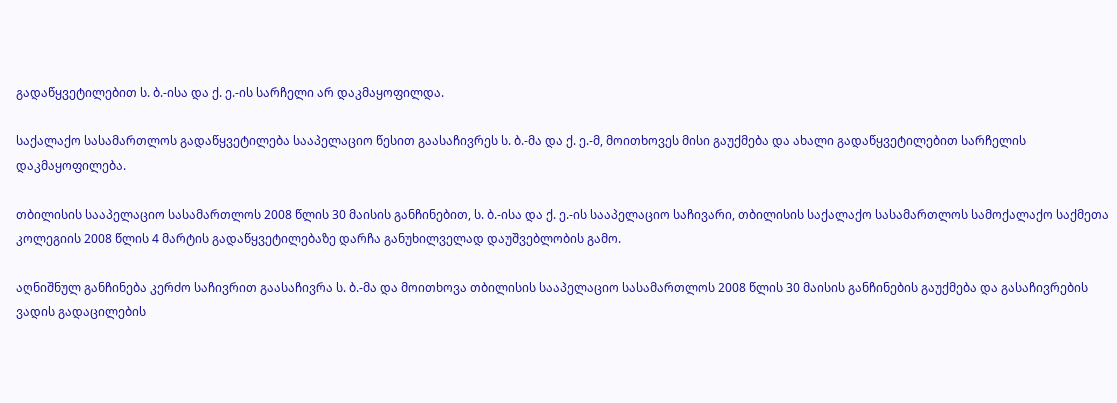გადაწყვეტილებით ს. ბ.-ისა და ქ. ე.-ის სარჩელი არ დაკმაყოფილდა.

საქალაქო სასამართლოს გადაწყვეტილება სააპელაციო წესით გაასაჩივრეს ს. ბ.-მა და ქ. ე.-მ, მოითხოვეს მისი გაუქმება და ახალი გადაწყვეტილებით სარჩელის დაკმაყოფილება.

თბილისის სააპელაციო სასამართლოს 2008 წლის 30 მაისის განჩინებით, ს. ბ.-ისა და ქ. ე.-ის სააპელაციო საჩივარი, თბილისის საქალაქო სასამართლოს სამოქალაქო საქმეთა კოლეგიის 2008 წლის 4 მარტის გადაწყვეტილებაზე დარჩა განუხილველად დაუშვებლობის გამო.

აღნიშნულ განჩინება კერძო საჩივრით გაასაჩივრა ს. ბ.-მა და მოითხოვა თბილისის სააპელაციო სასამართლოს 2008 წლის 30 მაისის განჩინების გაუქმება და გასაჩივრების ვადის გადაცილების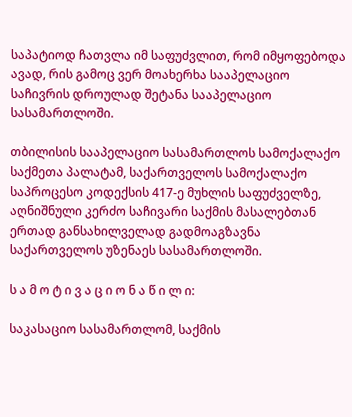საპატიოდ ჩათვლა იმ საფუძვლით, რომ იმყოფებოდა ავად, რის გამოც ვერ მოახერხა სააპელაციო საჩივრის დროულად შეტანა სააპელაციო სასამართლოში.

თბილისის სააპელაციო სასამართლოს სამოქალაქო საქმეთა პალატამ, საქართველოს სამოქალაქო საპროცესო კოდექსის 417-ე მუხლის საფუძველზე, აღნიშნული კერძო საჩივარი საქმის მასალებთან ერთად განსახილველად გადმოაგზავნა საქართველოს უზენაეს სასამართლოში.

ს ა მ ო ტ ი ვ ა ც ი ო ნ ა წ ი ლ ი:

საკასაციო სასამართლომ, საქმის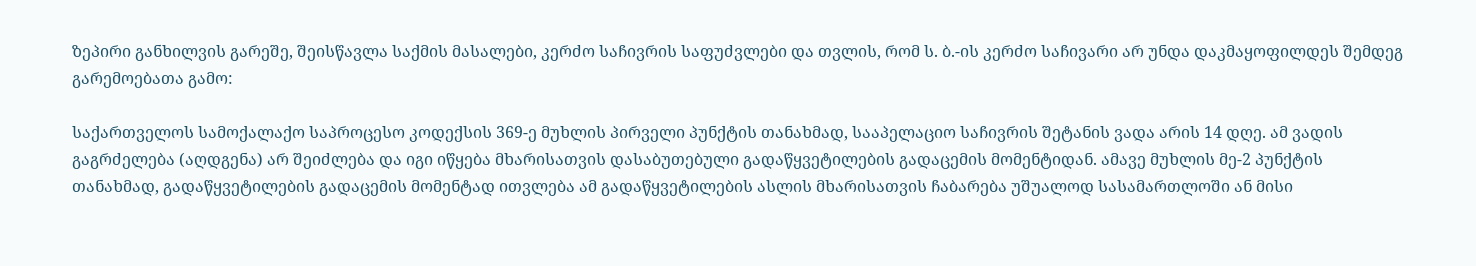ზეპირი განხილვის გარეშე, შეისწავლა საქმის მასალები, კერძო საჩივრის საფუძვლები და თვლის, რომ ს. ბ.-ის კერძო საჩივარი არ უნდა დაკმაყოფილდეს შემდეგ გარემოებათა გამო:

საქართველოს სამოქალაქო საპროცესო კოდექსის 369-ე მუხლის პირველი პუნქტის თანახმად, სააპელაციო საჩივრის შეტანის ვადა არის 14 დღე. ამ ვადის გაგრძელება (აღდგენა) არ შეიძლება და იგი იწყება მხარისათვის დასაბუთებული გადაწყვეტილების გადაცემის მომენტიდან. ამავე მუხლის მე-2 პუნქტის თანახმად, გადაწყვეტილების გადაცემის მომენტად ითვლება ამ გადაწყვეტილების ასლის მხარისათვის ჩაბარება უშუალოდ სასამართლოში ან მისი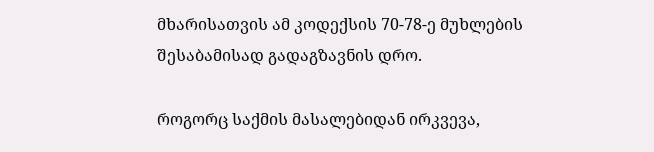მხარისათვის ამ კოდექსის 70-78-ე მუხლების შესაბამისად გადაგზავნის დრო.

როგორც საქმის მასალებიდან ირკვევა,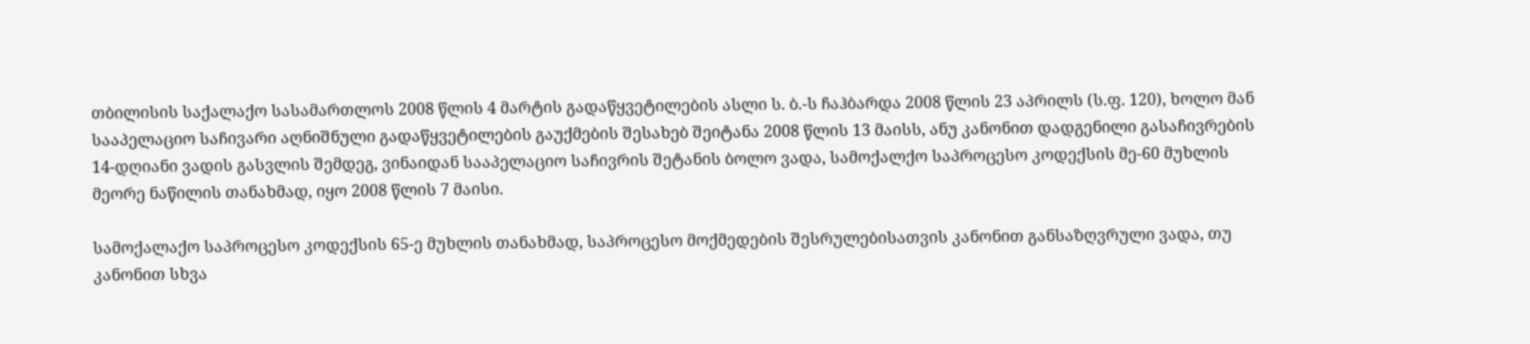თბილისის საქალაქო სასამართლოს 2008 წლის 4 მარტის გადაწყვეტილების ასლი ს. ბ.-ს ჩაჰბარდა 2008 წლის 23 აპრილს (ს.ფ. 120), ხოლო მან სააპელაციო საჩივარი აღნიშნული გადაწყვეტილების გაუქმების შესახებ შეიტანა 2008 წლის 13 მაისს, ანუ კანონით დადგენილი გასაჩივრების 14-დღიანი ვადის გასვლის შემდეგ, ვინაიდან სააპელაციო საჩივრის შეტანის ბოლო ვადა, სამოქალქო საპროცესო კოდექსის მე-60 მუხლის მეორე ნაწილის თანახმად, იყო 2008 წლის 7 მაისი.

სამოქალაქო საპროცესო კოდექსის 65-ე მუხლის თანახმად, საპროცესო მოქმედების შესრულებისათვის კანონით განსაზღვრული ვადა, თუ კანონით სხვა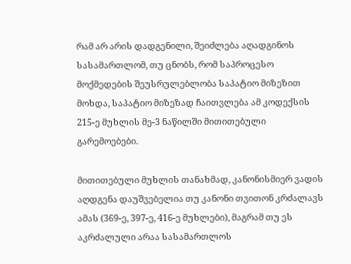რამ არ არის დადგენილი, შეიძლება აღადგინოს სასამართლომ, თუ ცნობს, რომ საპროცესო მოქმედების შეუსრულებლობა საპატიო მიზეზით მოხდა, საპატიო მიზეზად ჩაითვლება ამ კოდექსის 215-ე მუხლის მე-3 ნაწილში მითითებული გარემოებები.

მითითებული მუხლის თანახმად, კანონისმიერ ვადის აღდგენა დაუშვებელია თუ კანონი თვითონ კრძალავს ამას (369-ე, 397-ე, 416-ე მუხლები), მაგრამ თუ ეს აკრძალული არაა სასამართლოს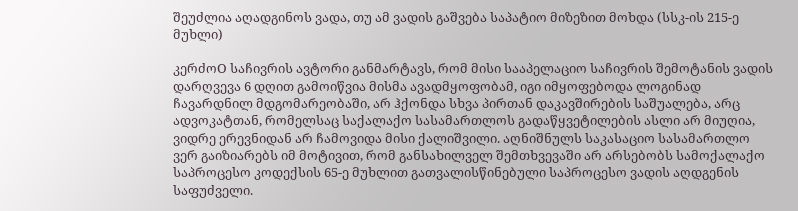შეუძლია აღადგინოს ვადა, თუ ამ ვადის გაშვება საპატიო მიზეზით მოხდა (სსკ-ის 215-ე მუხლი)

კერძოO საჩივრის ავტორი განმარტავს, რომ მისი სააპელაციო საჩივრის შემოტანის ვადის დარღვევა 6 დღით გამოიწვია მისმა ავადმყოფობამ, იგი იმყოფებოდა ლოგინად ჩავარდნილ მდგომარეობაში, არ ჰქონდა სხვა პირთან დაკავშირების საშუალება, არც ადვოკატთან, რომელსაც საქალაქო სასამართლოს გადაწყვეტილების ასლი არ მიუღია, ვიდრე ერევნიდან არ ჩამოვიდა მისი ქალიშვილი. აღნიშნულს საკასაციო სასამართლო ვერ გაიზიარებს იმ მოტივით, რომ განსახილველ შემთხვევაში არ არსებობს სამოქალაქო საპროცესო კოდექსის 65-ე მუხლით გათვალისწინებული საპროცესო ვადის აღდგენის საფუძველი.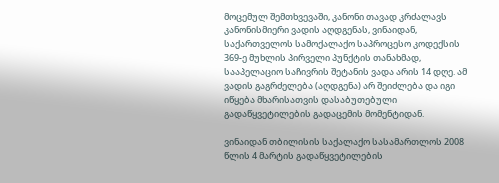მოცემულ შემთხვევაში, კანონი თავად კრძალავს კანონისმიერი ვადის აღდგენას, ვინაიდან, საქართველოს სამოქალაქო საპროცესო კოდექსის 369-ე მუხლის პირველი პუნქტის თანახმად, სააპელაციო საჩივრის შეტანის ვადა არის 14 დღე. ამ ვადის გაგრძელება (აღდგენა) არ შეიძლება და იგი იწყება მხარისათვის დასაბუთებული გადაწყვეტილების გადაცემის მომენტიდან.

ვინაიდან თბილისის საქალაქო სასამართლოს 2008 წლის 4 მარტის გადაწყვეტილების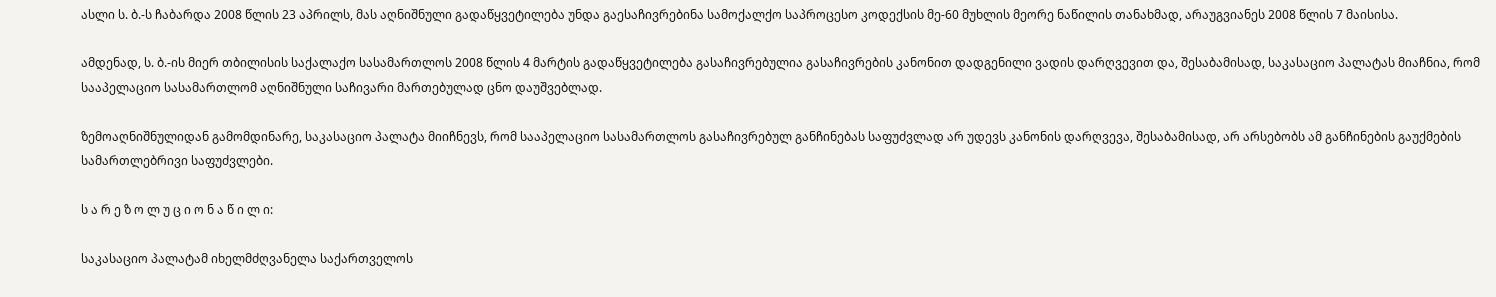ასლი ს. ბ.-ს ჩაბარდა 2008 წლის 23 აპრილს, მას აღნიშნული გადაწყვეტილება უნდა გაესაჩივრებინა სამოქალქო საპროცესო კოდექსის მე-60 მუხლის მეორე ნაწილის თანახმად, არაუგვიანეს 2008 წლის 7 მაისისა.

ამდენად, ს. ბ.-ის მიერ თბილისის საქალაქო სასამართლოს 2008 წლის 4 მარტის გადაწყვეტილება გასაჩივრებულია გასაჩივრების კანონით დადგენილი ვადის დარღვევით და, შესაბამისად, საკასაციო პალატას მიაჩნია, რომ სააპელაციო სასამართლომ აღნიშნული საჩივარი მართებულად ცნო დაუშვებლად.

ზემოაღნიშნულიდან გამომდინარე, საკასაციო პალატა მიიჩნევს, რომ სააპელაციო სასამართლოს გასაჩივრებულ განჩინებას საფუძვლად არ უდევს კანონის დარღვევა, შესაბამისად, არ არსებობს ამ განჩინების გაუქმების სამართლებრივი საფუძვლები.

ს ა რ ე ზ ო ლ უ ც ი ო ნ ა წ ი ლ ი:

საკასაციო პალატამ იხელმძღვანელა საქართველოს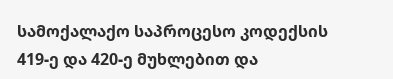სამოქალაქო საპროცესო კოდექსის 419-ე და 420-ე მუხლებით და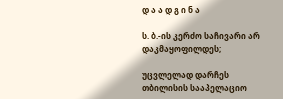დ ა ა დ გ ი ნ ა

ს. ბ.-ის კერძო საჩივარი არ დაკმაყოფილდეს;

უცვლელად დარჩეს თბილისის სააპელაციო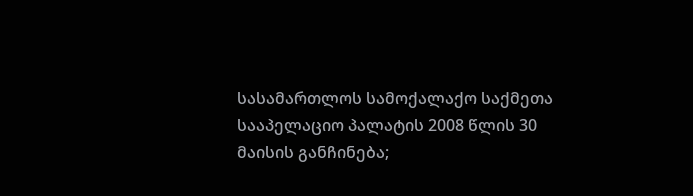სასამართლოს სამოქალაქო საქმეთა სააპელაციო პალატის 2008 წლის 30 მაისის განჩინება;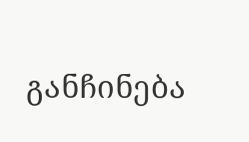განჩინება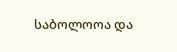საბოლოოა და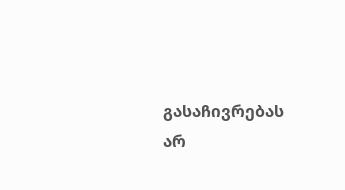გასაჩივრებას არ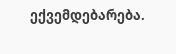ექვემდებარება.